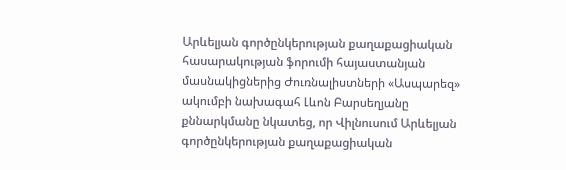Արևելյան գործընկերության քաղաքացիական հասարակության ֆորումի հայաստանյան մասնակիցներից Ժուռնալիստների «Ասպարեզ» ակումբի նախագահ Լևոն Բարսեղյանը քննարկմանը նկատեց, որ Վիլնուսում Արևելյան գործընկերության քաղաքացիական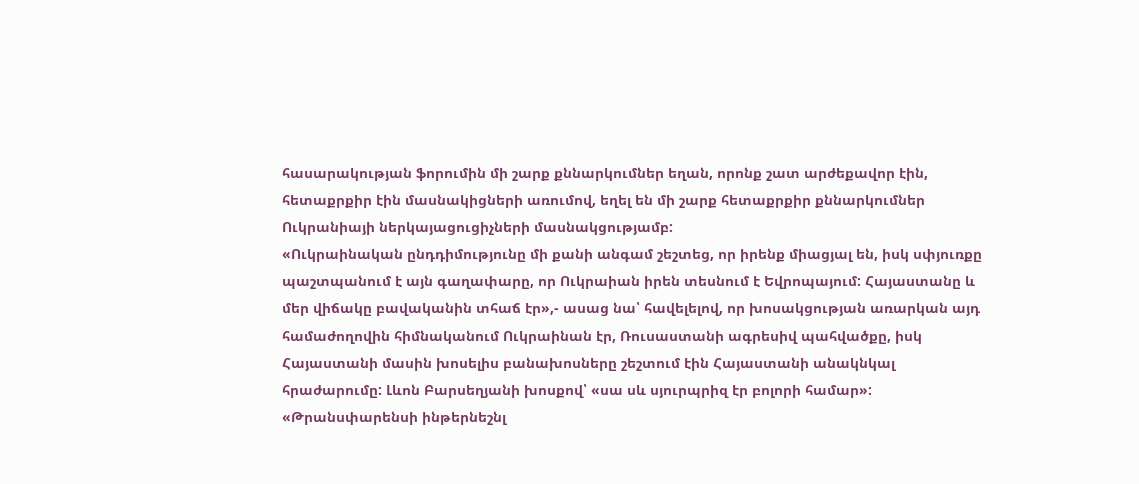հասարակության ֆորումին մի շարք քննարկումներ եղան, որոնք շատ արժեքավոր էին, հետաքրքիր էին մասնակիցների առումով, եղել են մի շարք հետաքրքիր քննարկումներ Ուկրանիայի ներկայացուցիչների մասնակցությամբ:
«Ուկրաինական ընդդիմությունը մի քանի անգամ շեշտեց, որ իրենք միացյալ են, իսկ սփյուռքը պաշտպանում է այն գաղափարը, որ Ուկրաիան իրեն տեսնում է Եվրոպայում: Հայաստանը և մեր վիճակը բավականին տհաճ էր»,- ասաց նա՝ հավելելով, որ խոսակցության առարկան այդ համաժողովին հիմնականում Ուկրաինան էր, Ռուսաստանի ագրեսիվ պահվածքը, իսկ Հայաստանի մասին խոսելիս բանախոսները շեշտում էին Հայաստանի անակնկալ հրաժարումը: Լևոն Բարսեղյանի խոսքով՝ «սա սև սյուրպրիզ էր բոլորի համար»:
«Թրանսփարենսի ինթերնեշնլ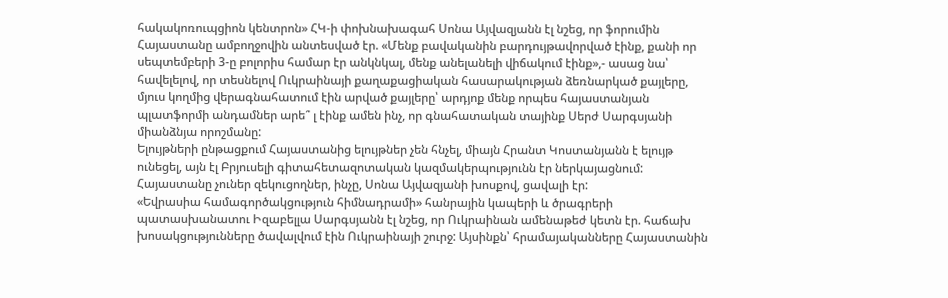հակակոռուպցիոն կենտրոն» ՀԿ-ի փոխնախագահ Սոնա Այվազյանն էլ նշեց, որ ֆորումին Հայաստանը ամբողջովին անտեսված էր. «Մենք բավականին բարդույթավորված էինք, քանի որ սեպտեմբերի 3-ը բոլորիս համար էր անկնկալ, մենք անելանելի վիճակում էինք»,- ասաց նա՝ հավելելով, որ տեսնելով Ուկրաինայի քաղաքացիական հասարակության ձեռնարկած քայլերը, մյուս կողմից վերագնահատում էին արված քայլերը՝ արդյոք մենք որպես հայաստանյան պլատֆորմի անդամներ արե՞ լ էինք ամեն ինչ, որ գնահատական տայինք Սերժ Սարգսյանի միանձնյա որոշմանը:
Ելույթների ընթացքում Հայաստանից ելույթներ չեն հնչել, միայն Հրանտ Կոստանյանն է ելույթ ունեցել, այն էլ Բրյուսելի գիտահետազոտական կազմակերպությունն էր ներկայացնում: Հայաստանը չուներ զեկուցողներ, ինչը, Սոնա Այվազյանի խոսքով, ցավալի էր:
«Եվրասիա համագործակցություն հիմնադրամի» հանրային կապերի և ծրագրերի պատասխանատու Իզաբելլա Սարգսյանն էլ նշեց, որ Ուկրաինան ամենաթեժ կետն էր. հաճախ խոսակցությունները ծավալվում էին Ուկրաինայի շուրջ: Այսինքն՝ հրամայականները Հայաստանին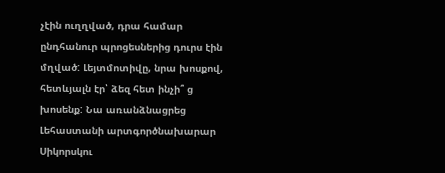չէին ուղղված, դրա համար ընդհանուր պրոցեսներից դուրս էին մղված: Լեյտմոտիվը, նրա խոսքով, հետևյալն էր՝ ձեզ հետ ինչի՞ ց խոսենք: Նա առանձնացրեց Լեհաստանի արտգործնախարար Սիկորսկու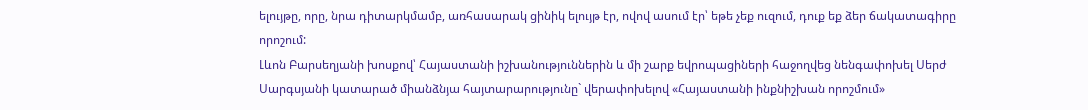ելույթը, որը, նրա դիտարկմամբ, առհասարակ ցինիկ ելույթ էր, ովով ասում էր՝ եթե չեք ուզում, դուք եք ձեր ճակատագիրը որոշում:
Լևոն Բարսեղյանի խոսքով՝ Հայաստանի իշխանություններին և մի շարք եվրոպացիների հաջողվեց նենգափոխել Սերժ Սարգսյանի կատարած միանձնյա հայտարարությունը` վերափոխելով «Հայաստանի ինքնիշխան որոշմում»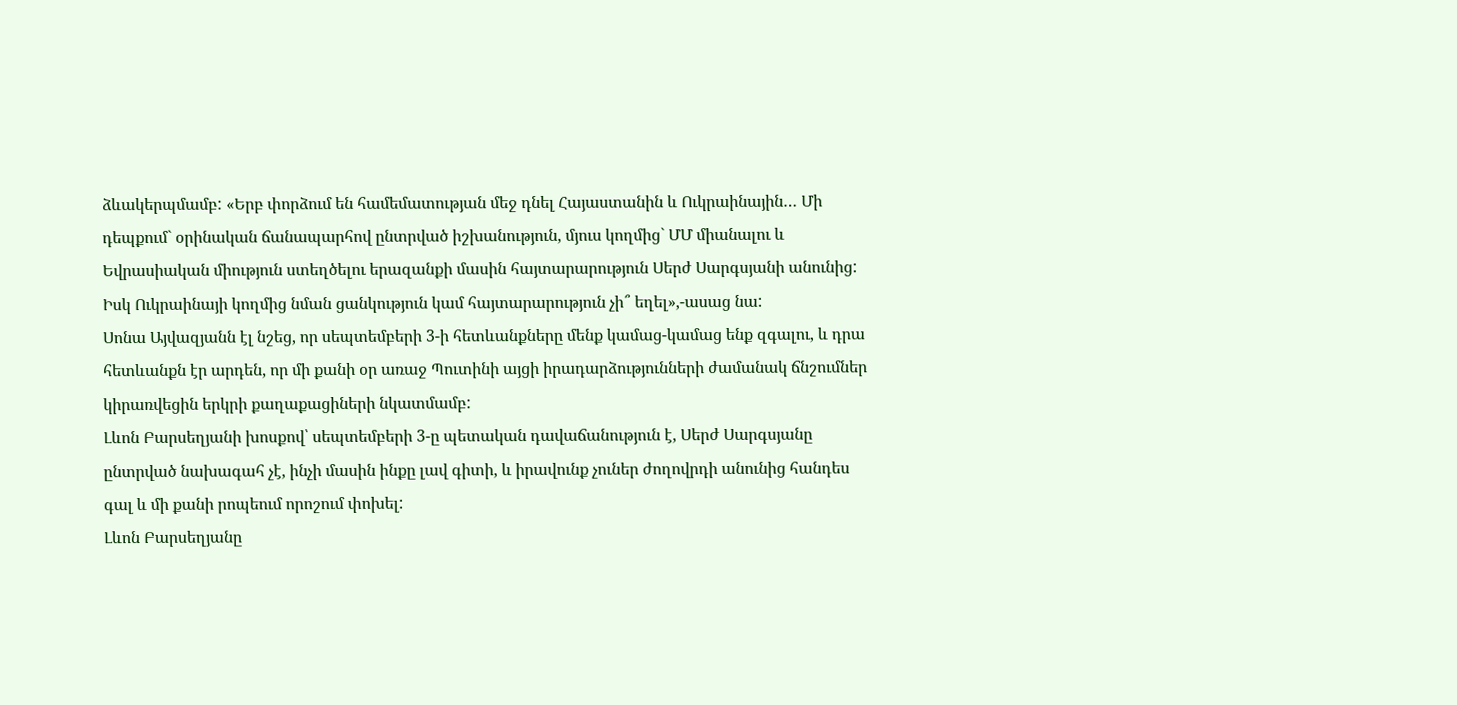ձևակերպմամբ: «Երբ փորձում են համեմատության մեջ դնել Հայաստանին և Ուկրաինային… Մի դեպքում` օրինական ճանապարհով ընտրված իշխանություն, մյուս կողմից` ՄՄ միանալու և Եվրասիական միություն ստեղծելու երազանքի մասին հայտարարություն Սերժ Սարգսյանի անունից: Իսկ Ուկրաինայի կողմից նման ցանկություն կամ հայտարարություն չի՞ եղել»,-ասաց նա:
Սոնա Այվազյանն էլ նշեց, որ սեպտեմբերի 3-ի հետևանքները մենք կամաց-կամաց ենք զգալու, և դրա հետևանքն էր արդեն, որ մի քանի օր առաջ Պուտինի այցի իրադարձությունների ժամանակ ճնշումներ կիրառվեցին երկրի քաղաքացիների նկատմամբ:
Լևոն Բարսեղյանի խոսքով՝ սեպտեմբերի 3-ը պետական դավաճանություն է, Սերժ Սարգսյանը ընտրված նախագահ չէ, ինչի մասին ինքը լավ գիտի, և իրավունք չուներ ժողովրդի անունից հանդես գալ և մի քանի րոպեում որոշում փոխել:
Լևոն Բարսեղյանը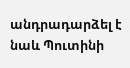անդրադարձել է նաև Պուտինի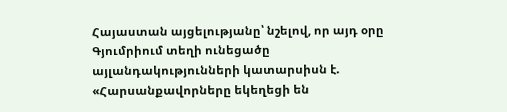Հայաստան այցելությանը՝ նշելով, որ այդ օրը Գյումրիում տեղի ունեցածը այլանդակությունների կատարսիսն է. «Հարսանքավորները եկեղեցի են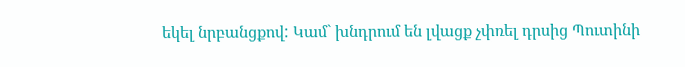եկել նրբանցքով: Կամ` խնդրում են լվացք չփռել դրսից Պուտինի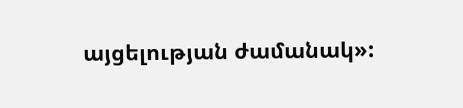այցելության ժամանակ»: